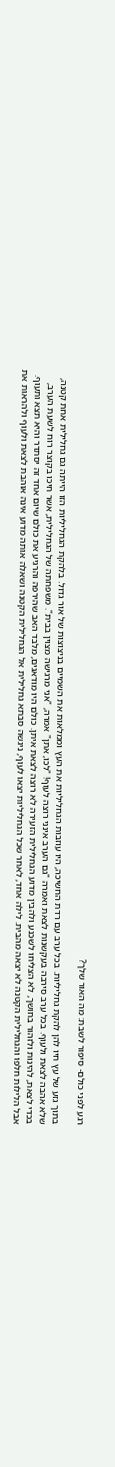רגע לפני כולם- סיפור לשבת: מה האור שלך?

בתוך גזע של עץ חיו להן להקת גחליליות. בכל ערב עם רדת החשיכה, היו עוזבות הגחליליות את העץ וממלאות את השמיים בניצוצות של אור גדול. בלהקת הגחליליות הזו הייתה גם גחלילית אחת קטנה, שלא אהבה לצאת ולעוף. בכל ערב סירבה בעקשנות לצאת ואמרה "גם הערב אינני רוצה לעוף! "לכו, אתן" אמרה, "אני מרגישה מצוין בבית". משפחתה של הגחלילית, אשר חיכו בקוצר רוח לשעת הערב, בכדי לצאת, להינות ולזהור בחושך, לא הצליחו לשכנע ולהבין מדוע הגחלילית הזעירה לא רוצה לצאת איתן. כולם היו מודאגים, מלבד האב שהירפה והרגיע את כולם שיום אחד זה יסתדר והיא תצא ותעוף. אבל הלילות חלפו והגחלילית הקטנה לא יצאה מהבית. לילה אחד, לאחר שכל הגחליליות יצאו לעוף, ניגשה סבתא גחלילית אל הגחלילית הקטנה ושאלה אותה מדוע אינה אוהבת לצאת ולעוף ולהראות את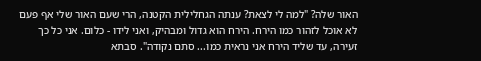האור שלה? "למה לי לצאת? ענתה הגחלילית הקטנה, הרי שעם האור שלי אף פעם לא אוכל לזהור כמו הירח. הירח הוא גדול ומבהיק, ואני לידו - כלום. אני כל כך זעירה, עד שליד הירח אני נראית כמו... סתם נקודה". סבתא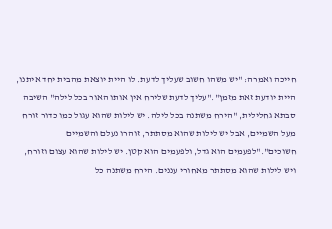חייכה ואמרה: "יש משהו חשוב שעליך לדעת. לו היית יוצאת מהבית יחד איתנו, היית יודעת זאת מזמן"."עליך לדעת שלירח אין אותו האור בכל לילה" השיבה סבתא גחלילית, "הירח משתנה בכל לילה. יש לילות שהוא עגול כמו כדור זורח מעל השמיים, אבל יש לילות שהוא מסתתר, זוהרו נעלם והשמיים חשוכים"."לפעמים הוא גדל, ולפעמים הוא קטן. יש לילות שהוא עצום וזורח, ויש לילות שהוא מסתתר מאחורי עננים. הירח משתנה כל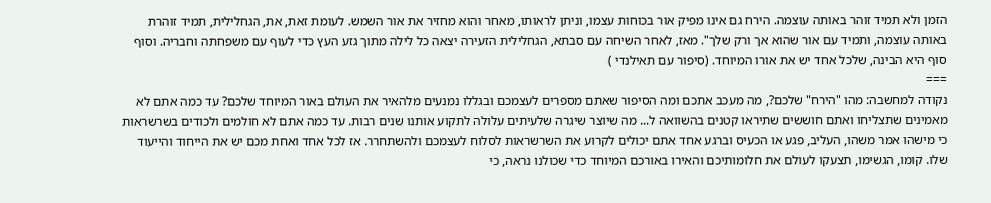הזמן ולא תמיד זוהר באותה עוצמה. הירח גם אינו מפיק אור בכוחות עצמו, וניתן לראותו, מאחר והוא מחזיר את אור השמש. לעומת זאת, את, הגחלילית, תמיד זוהרת באותה עוצמה, ותמיד עם אור שהוא אך ורק שלך". מאז, לאחר השיחה עם סבתא, הגחלילית הזעירה יצאה כל לילה מתוך גזע העץ כדי לעוף עם משפחתה וחבריה. וסוף סוף היא הבינה, שלכל אחד יש את אורו המיוחד. (סיפור עם תאילנדי )
===
נקודה למחשבה: מהו "הירח" שלכם?, מה מעכב אתכם ומה הסיפור שאתם מספרים לעצמכם ובגללו נמנעים מלהאיר את העולם באור המיוחד שלכם? עד כמה אתם לא מאמינים שתצליחו ואתם חוששים שתיראו קטנים בהשוואה ל... מה שיוצר שיגרה שלעיתים עלולה לתקוע אותנו שנים רבות. עד כמה אתם לא חולמים ולכודים בשרשראות כי מישהו אמר משהו, העליב, פגע או הכעיס וברגע אחד אתם יכולים לקרוע את השרשראות לסלוח לעצמכם ולהשתחרר. אז לכל אחד ואחת מכם יש את הייחוד והייעוד שלו. קומו, הגשימו, תצעקו לעולם את חלומותיכם והאירו באורכם המיוחד כדי שכולנו נראה, כי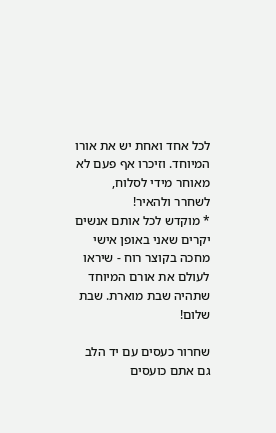לכל אחד ואחת יש את אורו המיוחד. וזיכרו אף פעם לא מאוחר מידי לסלוח, לשחרר ולהאיר!
* מוקדש לכל אותם אנשים יקרים שאני באופן אישי מחכה בקוצר רוח - שיראו לעולם את אורם המיוחד שתהיה שבת מוארת. שבת שלום!

שחרור כעסים עם יד הלב גם אתם כועסים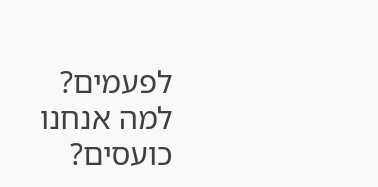לפעמים? למה אנחנו כועסים?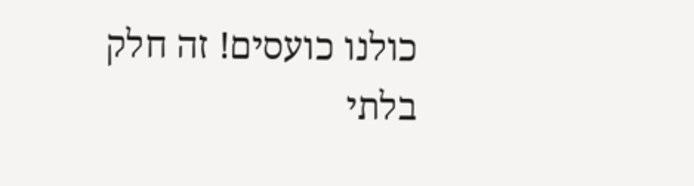כולנו כועסים! זה חלק בלתי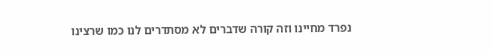נפרד מחיינו וזה קורה שדברים לא מסתדרים לנו כמו שרצינו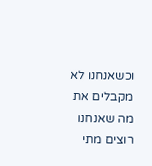וכשאנחנו לא מקבלים את מה שאנחנו רוצים מתי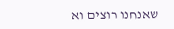שאנחנו רוצים וא